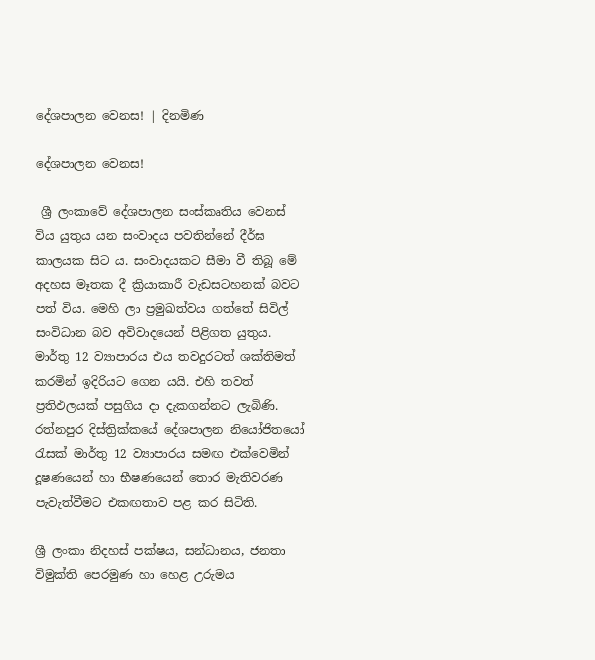දේශපාලන වෙනස! | දිනමිණ

දේශපාලන වෙනස!

 ශ්‍රී ලංකාවේ දේශපාලන සංස්කෘතිය වෙනස් විය යුතුය යන සංවාදය පවතින්නේ දීර්ඝ කාලයක සිට ය. සංවාදයකට සීමා වී තිබූ මේ අදහස මෑතක දී ක්‍රියාකාරී වැඩසටහනක් බවට පත් විය. මෙහි ලා ප්‍රමුඛත්වය ගත්තේ සිවිල් සංවිධාන බව අවිවාදයෙන් පිළිගත යුතුය. මාර්තු 12 ව්‍යාපාරය එය තවදුරටත් ශක්තිමත් කරමින් ඉදිරියට ගෙන යයි. එහි තවත් ප්‍රතිඵලයක් පසුගිය දා දැකගන්නට ලැබිණි. රත්නපුර දිස්ත්‍රික්කයේ දේශපාලන නියෝජිතයෝ රැසක් මාර්තු 12 ව්‍යාපාරය සමඟ එක්වෙමින් දූෂණයෙන් හා භීෂණයෙන් තොර මැතිවරණ පැවැත්වීමට එකඟතාව පළ කර සිටිති.

ශ්‍රී ලංකා නිදහස් පක්ෂය, සන්ධානය, ජනතා විමුක්ති පෙරමුණ හා හෙළ උරුමය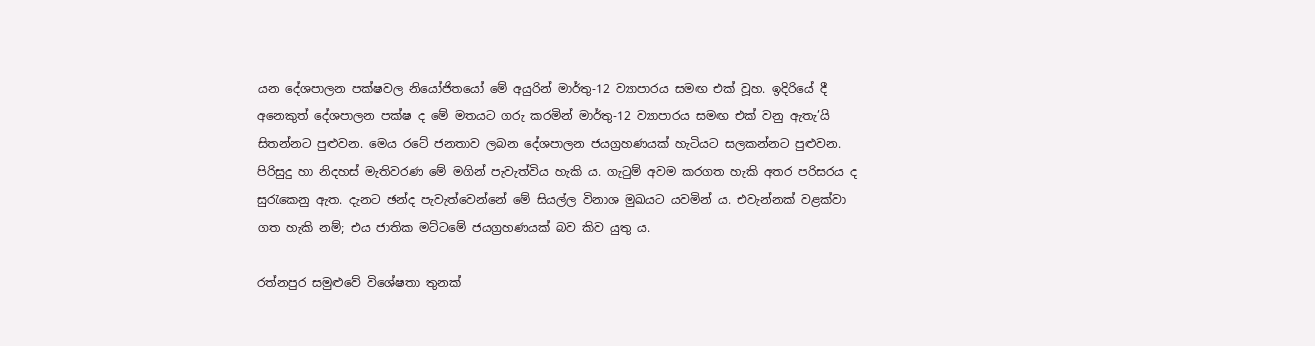යන දේශපාලන පක්ෂවල නියෝජිතයෝ මේ අයුරින් මාර්තු-12 ව්‍යාපාරය සමඟ එක් වූහ. ඉදිරියේ දී අනෙකුත් දේශපාලන පක්ෂ ද මේ මතයට ගරු කරමින් මාර්තු-12 ව්‍යාපාරය සමඟ එක් වනු ඇතැ’යි සිතන්නට පුළුවන. මෙය රටේ ජනතාව ලබන දේශපාලන ජයග්‍රහණයක් හැටියට සලකන්නට පුළුවන. පිරිසුදු හා නිදහස් මැතිවරණ මේ මගින් පැවැත්විය හැකි ය. ගැටුම් අවම කරගත හැකි අතර පරිසරය ද සුරැකෙනු ඇත. දැනට ඡන්ද පැවැත්වෙන්නේ මේ සියල්ල විනාශ මුඛයට යවමින් ය. එවැන්නක් වළක්වා ගත හැකි නම්; එය ජාතික මට්ටමේ ජයග්‍රහණයක් බව කිව යුතු ය.

රත්නපුර සමුළුවේ විශේෂතා තුනක්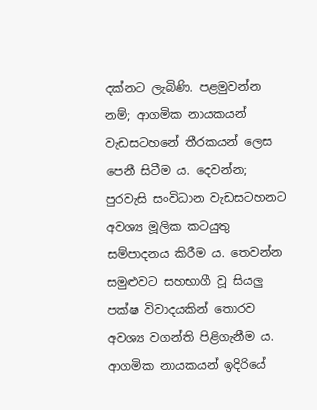දක්නට ලැබිණි. පළමුවන්න නම්; ආගමික නායකයන් වැඩසටහනේ තීරකයන් ලෙස පෙනී සිටීම ය. දෙවන්න; පුරවැසි සංවිධාන වැඩසටහනට අවශ්‍ය මූලික කටයුතු සම්පාදනය කිරීම ය. තෙවන්න සමුළුවට සහභාගී වූ සියලු පක්ෂ විවාදයකින් තොරව අවශ්‍ය වගන්ති පිළිගැනීම ය. ආගමික නායකයන් ඉදිරියේ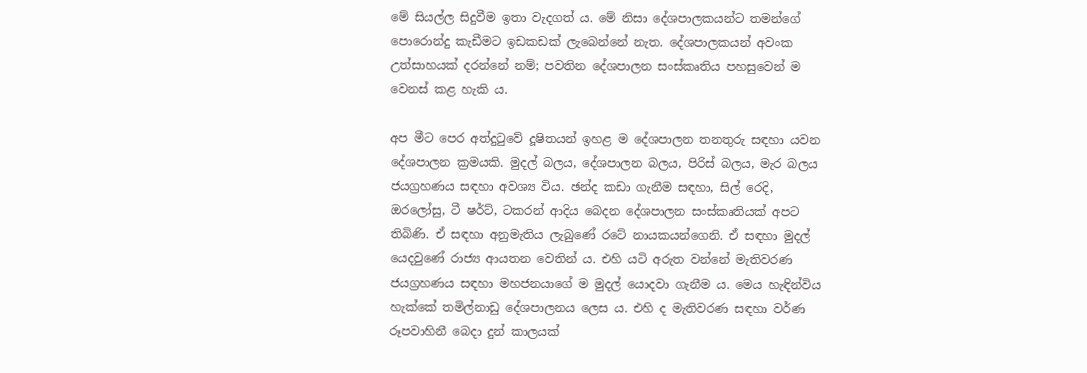මේ සියල්ල සිදුවීම ඉතා වැදගත් ය. මේ නිසා දේශපාලකයන්ට තමන්ගේ පොරොන්දු කැඩීමට ඉඩකඩක් ලැබෙන්නේ නැත. දේශපාලකයන් අවංක උත්සාහයක් දරන්නේ නම්; පවතින දේශපාලන සංස්කෘතිය පහසුවෙන් ම වෙනස් කළ හැකි ය.

අප මීට පෙර අත්දුටුවේ දූෂිතයන් ඉහළ ම දේශපාලන තනතුරු සඳහා යවන දේශපාලන ක්‍රමයකි. මුදල් බලය, දේශපාලන බලය, පිරිස් බලය, මැර බලය ජයග්‍රහණය සඳහා අවශ්‍ය විය. ඡන්ද කඩා ගැනීම සඳහා, සිල් රෙදි, ඔර‍ලෝසු, ටී ෂර්ට්, ටකරන් ආදිය බෙදන දේශපාලන සංස්කෘතියක් අපට තිබිණි. ඒ සඳහා අනුමැතිය ලැබුණේ රටේ නායකයන්ගෙනි. ඒ සඳහා මුදල් යෙදවුණේ රාජ්‍ය ආයතන වෙතින් ය. එහි යටි අරුත වන්නේ මැතිවරණ ජයග්‍රහණය සඳහා මහජනයාගේ ම මුදල් යොදවා ගැනීම ය. මෙය හැඳින්විය හැක්කේ තමිල්නාඩු දේශපාලනය ලෙස ය. එහි ද මැතිවරණ සඳහා වර්ණ රූපවාහිනී බෙදා දුන් කාලයක්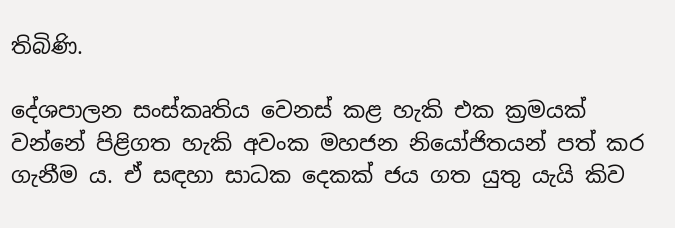තිබිණි.

දේශපාලන සංස්කෘතිය වෙනස් කළ හැකි එක ක්‍රමයක් වන්නේ පිළිගත හැකි අවංක මහජන නියෝජිතයන් පත් කර ගැනීම ය. ඒ සඳහා සාධක දෙකක් ජය ගත යුතු යැයි කිව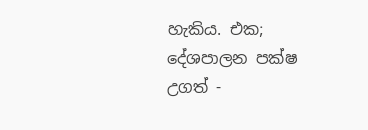හැකිය. එක; දේශපාලන පක්ෂ උගත් -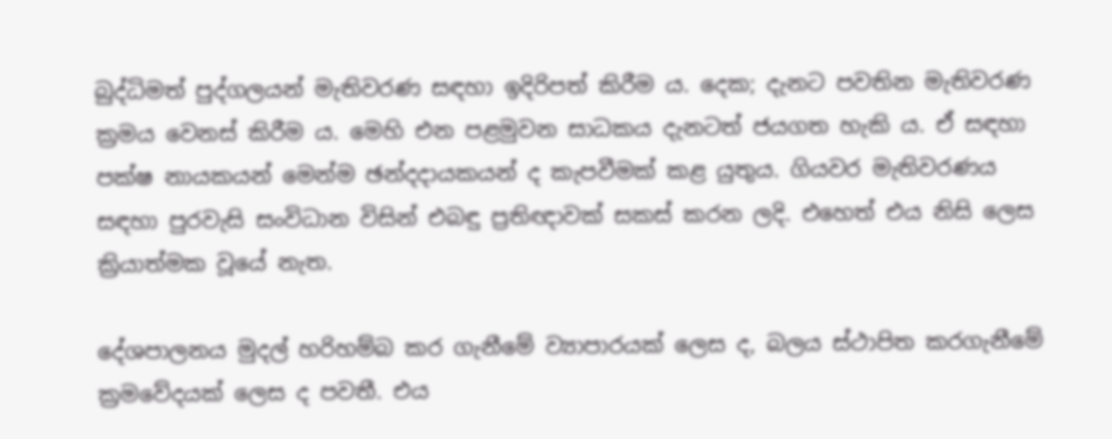බුද්ධිමත් පුද්ගලයන් මැතිවරණ සඳහා ඉදිරිපත් කිරීම ය. දෙක; දැනට පවතින මැතිවරණ ක්‍රමය වෙනස් කිරීම ය. මෙහි එන පළමුවන සාධකය දැනටත් ජයගත හැකි ය. ඒ සඳහා පක්ෂ නායකයන් මෙන්ම ඡන්දදායකයන් ද කැපවීමක් කළ යුතුය. ගියවර මැතිවරණය සඳහා පුරවැසි සංවිධාන විසින් එබඳු ප්‍රතිඥාවක් සකස් කරන ලදි. එහෙත් එය නිසි ලෙස ක්‍රියාත්මක වූයේ නැත.

දේශපාලනය මුදල් හරිහම්බ කර ගැනීමේ ව්‍යාපාරයක් ලෙස ද, බලය ස්ථාපිත කරගැනීමේ ක්‍රමවේදයක් ලෙස ද පවතී. එය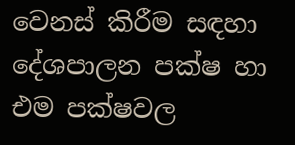වෙනස් කිරීම සඳහා දේශපාලන පක්ෂ හා එම පක්ෂවල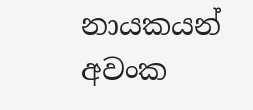නායකයන් අවංක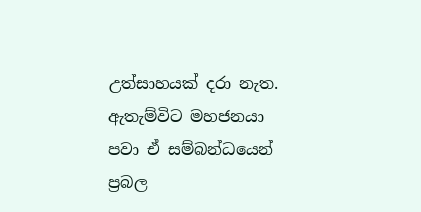උත්සාහයක් දරා නැත. ඇතැම්විට මහජනයා පවා ඒ සම්බන්ධයෙන් ප්‍රබල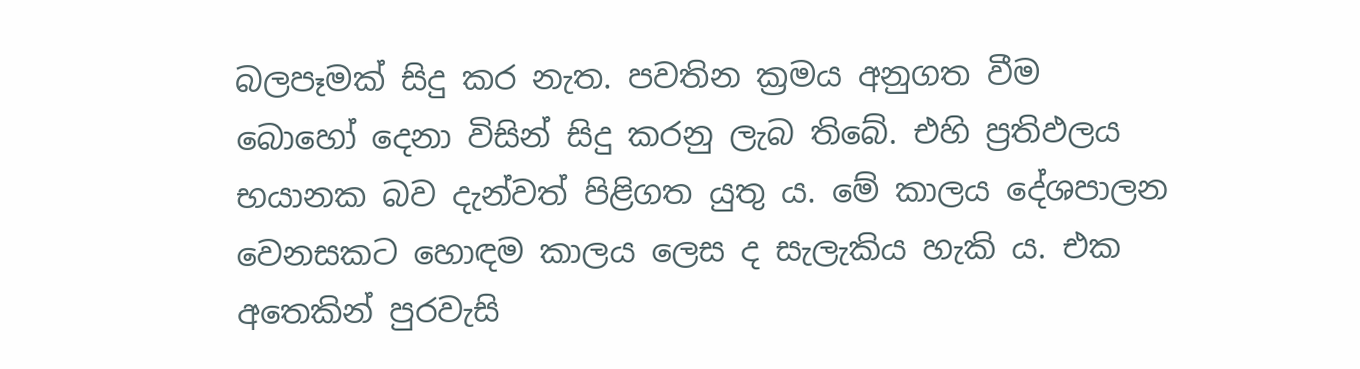බලපෑමක් සිදු කර නැත. පවතින ක්‍රමය අනුගත වීම බොහෝ දෙනා විසින් සිදු කරනු ලැබ තිබේ. එහි ප්‍රතිඵලය භයානක බව දැන්වත් පිළිගත යුතු ය. මේ කාලය දේශපාලන වෙනසකට හොඳම කාලය ලෙස ද සැලැකිය හැකි ය. එක අතෙකින් පුරවැසි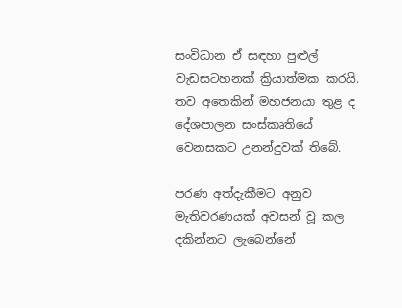සංවිධාන ඒ සඳහා පුළුල් වැඩසටහනක් ක්‍රියාත්මක කරයි. තව අතෙකින් මහජනයා තුළ ද දේශපාලන සංස්කෘතියේ වෙනසකට උනන්දුවක් තිබේ.

පරණ අත්දැකීමට අනුව මැතිවරණයක් අවසන් වූ කල දකින්නට ලැබෙන්නේ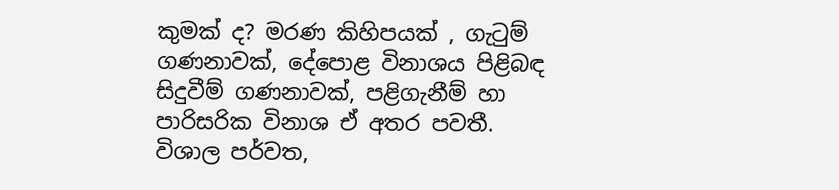කුමක් ද? මරණ කිහිපයක් , ගැටුම් ගණනාවක්, දේපොළ විනාශය පිළිබඳ සිදුවීම් ගණනාවක්, පළිගැනීම් හා පාරිසරික විනාශ ඒ අතර පවතී. විශාල පර්වත,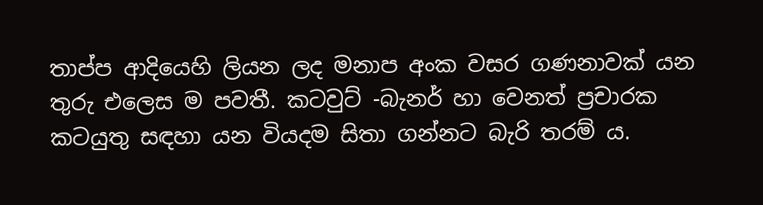තාප්ප ආදියෙහි ලියන ලද මනාප අංක වසර ගණනාවක් යන තුරු එලෙස ම පවතී. කටවුට් -බැනර් හා වෙනත් ප්‍රචාරක කටයුතු සඳහා යන වියදම සිතා ගන්නට බැරි තරම් ය.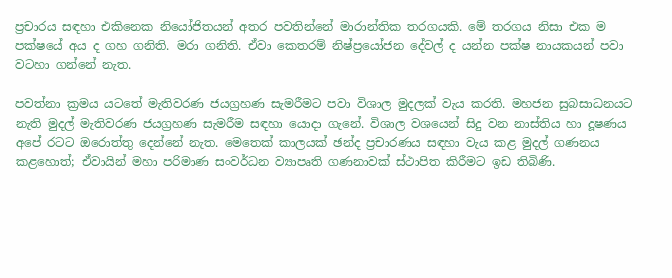ප්‍රචාරය සඳහා එකිනෙක නියෝජිතයන් අතර පවතින්නේ මාරාන්තික තරගයකි. මේ තරගය නිසා එක ම පක්ෂයේ අය ද ගහ ගනිති. මරා ගනිති. ඒවා කෙතරම් නිෂ්ප්‍රයෝජන දේවල් ද යන්න පක්ෂ නායකයන් පවා වටහා ගන්නේ නැත.

පවත්නා ක්‍රමය යටතේ මැතිවරණ ජයග්‍රහණ සැමරීමට පවා විශාල මුදලක් වැය කරති. මහජන සුබසාධනයට නැති මුදල් මැතිවරණ ජයග්‍රහණ සැමරීම සඳහා යොදා ගැනේ. විශාල වශයෙන් සිදු වන නාස්තිය හා දූෂණය අපේ රටට ඔරොත්තු දෙන්නේ නැත. මෙතෙක් කාලයක් ඡන්ද ප්‍රචාරණය සඳහා වැය කළ මුදල් ගණනය කළහොත්; ඒවායින් මහා පරිමාණ සංවර්ධන ව්‍යාපෘති ගණනාවක් ස්ථාපිත කිරීමට ඉඩ තිබිණි.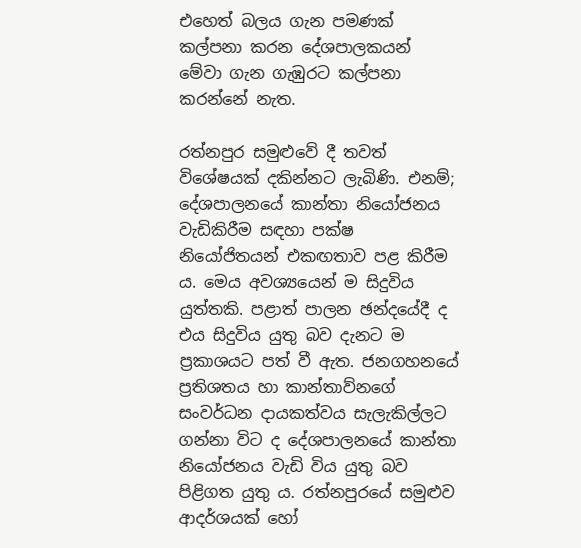එහෙත් බලය ගැන පමණක් කල්පනා කරන දේශපාලකයන් මේවා ගැන ගැඹුරට කල්පනා කරන්නේ නැත.

රත්නපුර සමුළුවේ දී තවත් විශේෂයක් දකින්නට ලැබිණි. එනම්; දේශපාලනයේ කාන්තා නියෝජනය වැඩිකිරීම සඳහා පක්ෂ නියෝජිතයන් එකඟතාව පළ කිරීම ය. මෙය අවශ්‍යයෙන් ම සිදුවිය යුත්තකි. පළාත් පාලන ඡන්දයේදී ද එය සිදුවිය යුතු බව දැනට ම ප්‍රකාශයට පත් වී ඇත. ජනගහනයේ ප්‍රතිශතය හා කාන්තාව්නගේ සංවර්ධන දායකත්වය සැලැකිල්ලට ගන්නා විට ද දේශපාලනයේ කාන්තා නියෝජනය වැඩි විය යුතු බව පිළිගත යුතු ය. රත්නපුරයේ සමුළුව ආදර්ශයක් හෝ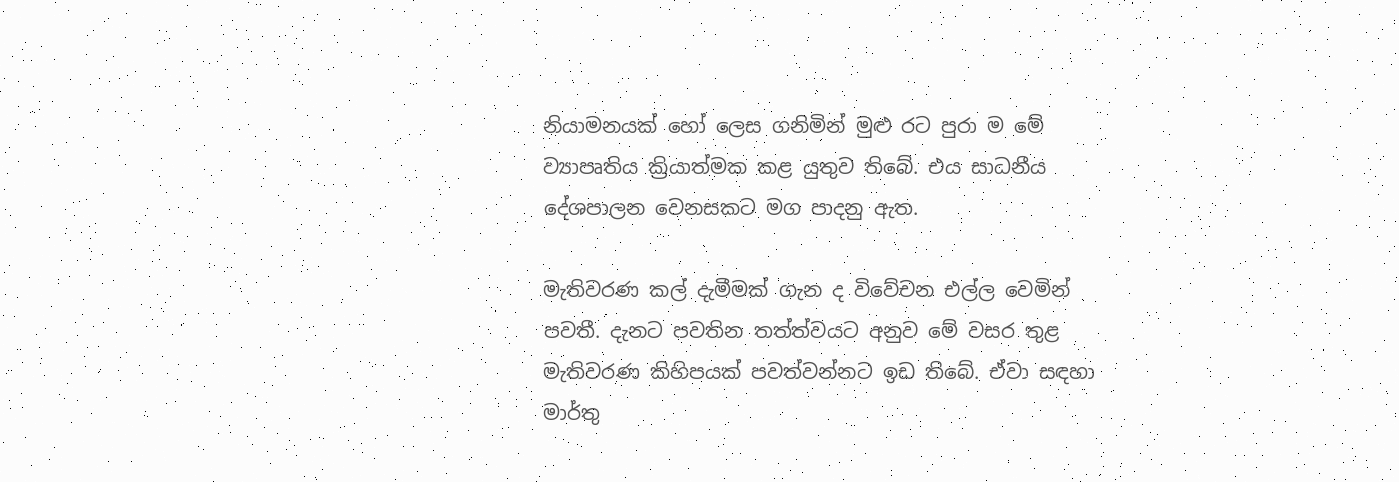නියාමනයක් හෝ ලෙස ගනිමින් මුළු රට පුරා ම මේ ව්‍යාපෘතිය ක්‍රියාත්මක කළ යුතුව තිබේ. එය සාධනීය දේශපාලන වෙනසකට මග පාදනු ඇත.

මැතිවරණ කල් දැමීමක් ගැන ද විවේචන එල්ල වෙමින් පවතී. දැනට පවතින තත්ත්වයට අනුව මේ වසර තුළ මැතිවරණ කිහිපයක් පවත්වන්නට ඉඩ තිබේ. ඒවා සඳහා මාර්තු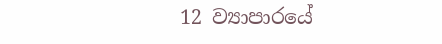12 ව්‍යාපාරයේ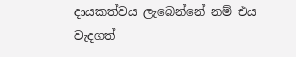දායකත්වය ලැබෙන්නේ නම් එය වැදගත්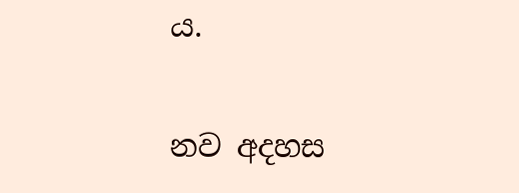ය.

නව අදහස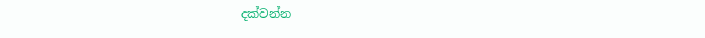දක්වන්න